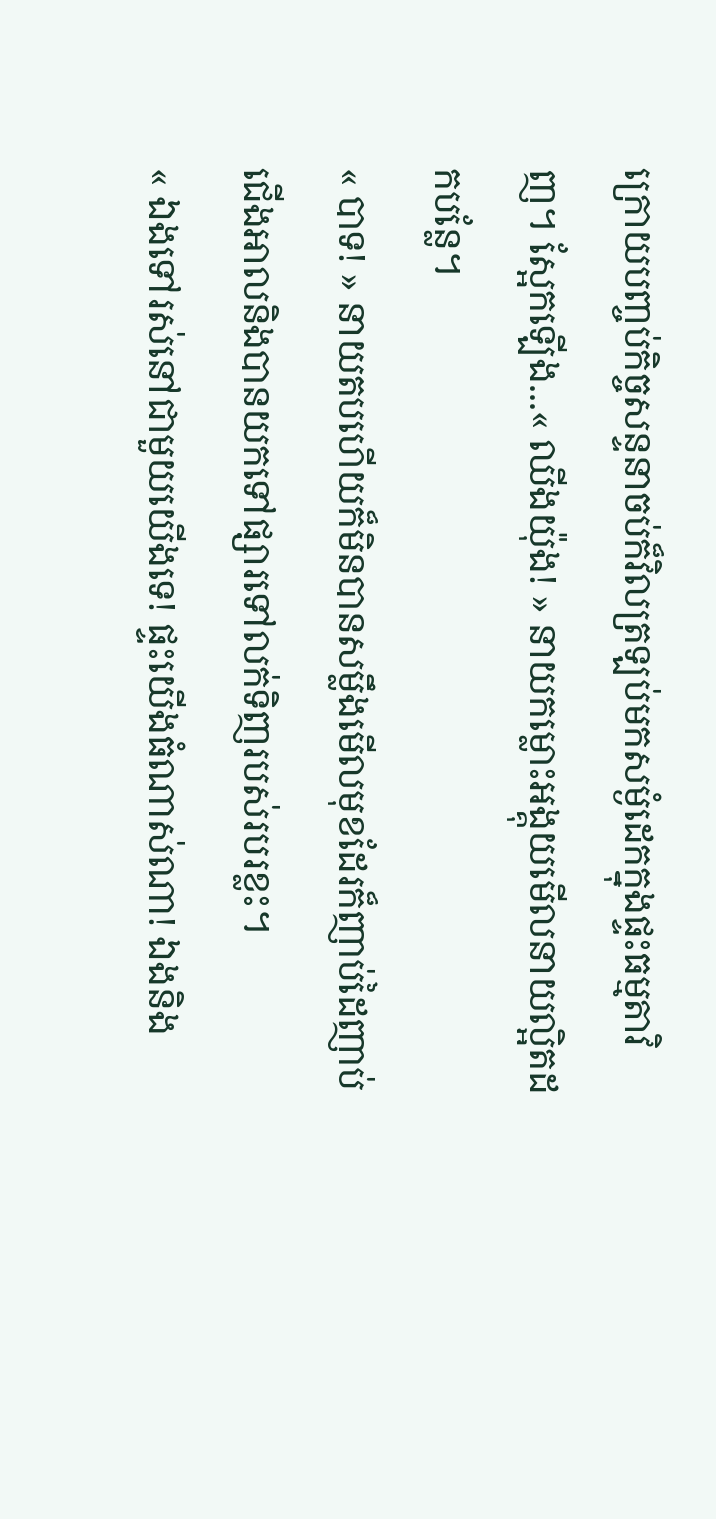ក្រោយបញ្ចប់កិច្ចសន្ទនាចប់ក៏វិលត្រឡប់មកសម្ងំដេកក្នុងផ្ទះធម្មតាវិញ។ ស្អែកឡើង...« ឈីងយ៉ុង! » នាយកម្លោះអង្គុយមើលនាយល្អិតដកបន្លែ។
« បាទ! » នាយតបហើយក៏មិនបានសម្លឹងមើលមុខដែរក៏ញាប់ដៃញាប់ជើងអាលនិងបានយកទៅផ្សារទៅលក់ទិញរបស់របរខ្លះ។
« ឯងទៅរស់នៅជាមួយយើងទេ! ផ្ទះយើងធំណាស់ណា! ឯងនិង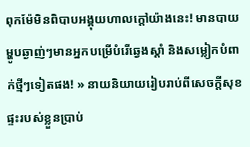ពុកម៉ែមិនពិបាបអង្គុយហាលក្ដៅយ៉ាងនេះ! មានបាយម្ហូបឆ្ងាញ់ៗមានអ្នកបម្រើបំរើឆ្វេងស្ដាំ និងសម្លៀកបំពាក់ថ្មីៗទៀតផង! » នាយនិយាយរៀបរាប់ពីសេចក្តីសុខផ្ទះរបស់ខ្លួនប្រាប់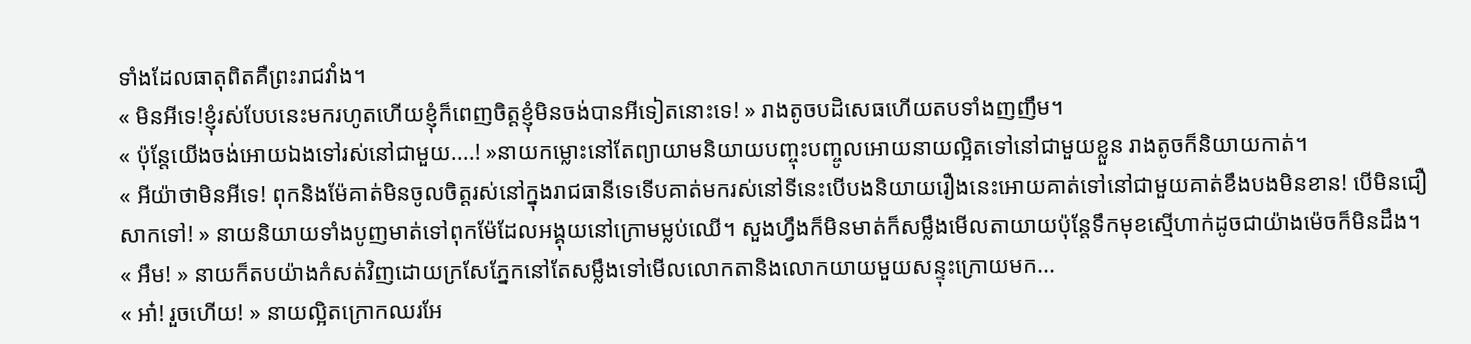ទាំងដែលធាតុពិតគឺព្រះរាជវាំង។
« មិនអីទេ!ខ្ញុំរស់បែបនេះមករហូតហើយខ្ញុំក៏ពេញចិត្តខ្ញុំមិនចង់បានអីទៀតនោះទេ! » រាងតូចបដិសេធហើយតបទាំងញញឹម។
« ប៉ុន្តែយើងចង់អោយឯងទៅរស់នៅជាមួយ....! »នាយកម្លោះនៅតែព្យាយាមនិយាយបញ្ចុះបញ្ចូលអោយនាយល្អិតទៅនៅជាមួយខ្លួន រាងតូចក៏និយាយកាត់។
« អីយ៉ាថាមិនអីទេ! ពុកនិងម៉ែគាត់មិនចូលចិត្តរស់នៅក្នុងរាជធានីទេទើបគាត់មករស់នៅទីនេះបើបងនិយាយរឿងនេះអោយគាត់ទៅនៅជាមួយគាត់ខឹងបងមិនខាន! បើមិនជឿសាកទៅ! » នាយនិយាយទាំងបូញមាត់ទៅពុកម៉ែដែលអង្គុយនៅក្រោមម្លប់ឈើ។ សួងហ្វឹងក៏មិនមាត់ក៏សម្លឹងមើលតាយាយប៉ុន្តែទឹកមុខស្មើហាក់ដូចជាយ៉ាងម៉េចក៏មិនដឹង។
« អឹម! » នាយក៏តបយ៉ាងកំសត់វិញដោយក្រសែភ្នែកនៅតែសម្លឹងទៅមើលលោកតានិងលោកយាយមួយសន្ទុះក្រោយមក...
« អា៎! រួចហើយ! » នាយល្អិតក្រោកឈរអែ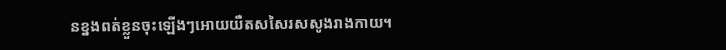នខ្នងពត់ខ្លួនចុះឡើងៗអោយយឺតសសៃរសសូងរាងកាយ។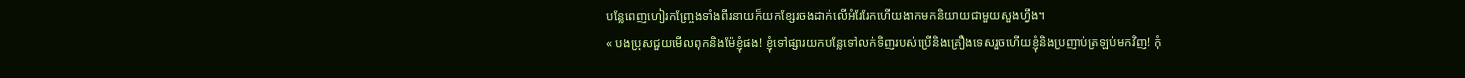បន្លែពេញហៀរកញ្ច្រែងទាំងពីរនាយក៏យកខ្សែរចងដាក់លើអំរែរែកហើយងាកមកនិយាយជាមួយសួងហ្វឹង។
« បងប្រុសជួយមើលពុកនិងម៉ែខ្ញុំផង! ខ្ញុំទៅផ្សារយកបន្លែទៅលក់ទិញរបស់ប្រើនិងគ្រឿងទេសរួចហើយខ្ញុំនិងប្រញាប់ត្រឡប់មកវិញ! កុំ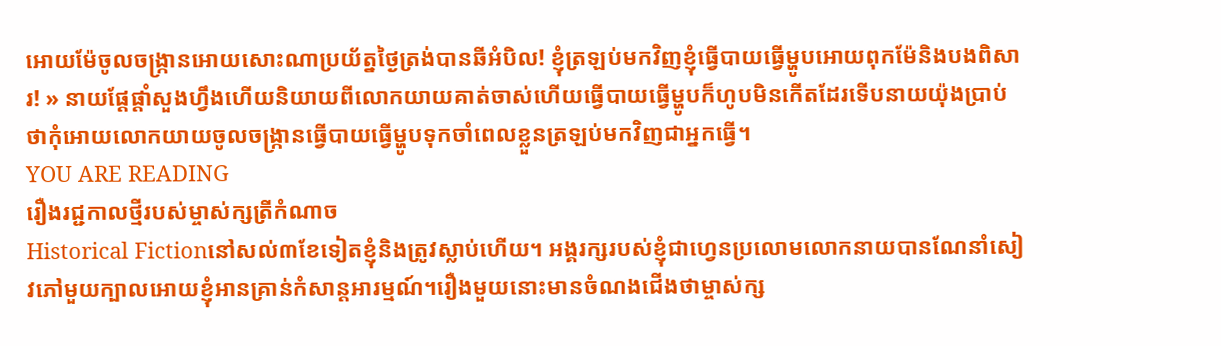អោយម៉ែចូលចង្ក្រានអោយសោះណាប្រយ័ត្នថ្ងៃត្រង់បានឆីអំបិល! ខ្ញុំត្រឡប់មកវិញខ្ញុំធ្វើបាយធ្វើម្ហូបអោយពុកម៉ែនិងបងពិសារ! » នាយផ្ដែផ្ដាំសួងហ្វឹងហើយនិយាយពីលោកយាយគាត់ចាស់ហើយធ្វើបាយធ្វើម្ហូបក៏ហូបមិនកើតដែរទើបនាយយ៉ុងប្រាប់ថាកុំអោយលោកយាយចូលចង្ក្រានធ្វើបាយធ្វើម្ហូបទុកចាំពេលខ្លួនត្រឡប់មកវិញជាអ្នកធ្វើ។
YOU ARE READING
រឿងរជ្ជកាលថ្មីរបស់ម្ចាស់ក្សត្រីកំណាច
Historical Fictionនៅសល់៣ខែទៀតខ្ញុំនិងត្រូវស្លាប់ហើយ។ អង្គរក្សរបស់ខ្ញុំជាហ្វេនប្រលោមលោកនាយបានណែនាំសៀវភៅមួយក្បាលអោយខ្ញុំអានគ្រាន់កំសាន្តអារម្មណ៍។រឿងមួយនោះមានចំណងជើងថាម្ចាស់ក្ស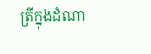ត្រីក្នុងដំណា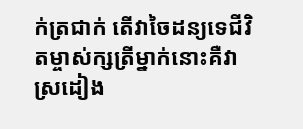ក់ត្រជាក់ តើវាចៃដន្យទេជីវិតម្ចាស់ក្សត្រីម្នាក់នោះគឺវាស្រដៀង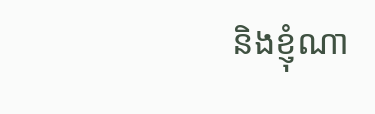និងខ្ញុំណា